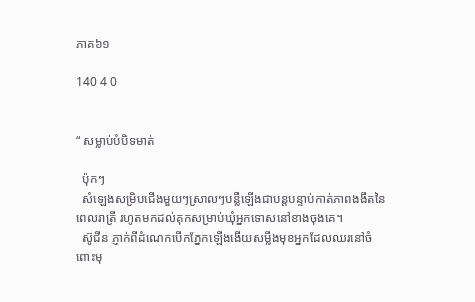ភាគ៦១

140 4 0


“ សម្លាប់បំបិទមាត់

  ប៉ុកៗ
  សំឡេងសម្រិបជើងមួយៗស្រាលៗបន្លឺឡើងជាបន្តបន្ទាប់កាត់ភាពងងឹតនៃពេលរាត្រី រហូតមកដល់គុកសម្រាប់ឃុំអ្នកទោសនៅខាងចុងគេ។
  ស៊ូជីន ភ្ញាក់ពីដំណេកបើកភ្នែកឡើងងើយសម្លឹងមុខអ្នកដែលឈរនៅចំពោះមុ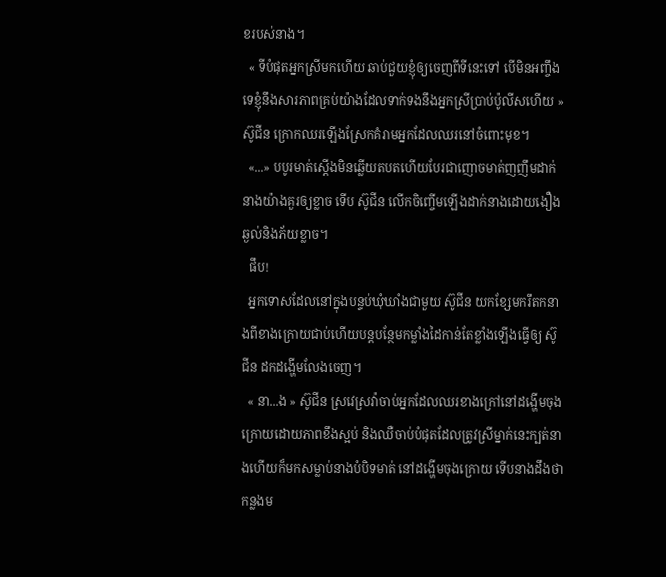ខរបស់នាង។
  « ទីបំផុតអ្នកស្រីមកហើយ ឆាប់ជួយខ្ញុំឲ្យចេញពីទីនេះទៅ បើមិនអញ្ចឹងទេខ្ញុំនឹងសារភាពគ្រប់យ៉ាងដែលទាក់ទងនឹងអ្នកស្រីប្រាប់ប៉ូលីសហើយ » ស៊ូជីន ក្រោកឈរឡើងស្រែកគំរាមអ្នកដែលឈរនៅចំពោះមុខ។
  «...» បបូរមាត់ស្តើងមិនឆ្លើយតបតហើយបែរជាញោចមាត់ញញឹមដាក់នាងយ៉ាងគួរឲ្យខ្លាច ទើប ស៊ូជីន លើកចិញ្ចើមឡើងដាក់នាងដោយងឿងឆ្ងល់និងភ័យខ្លាច។
  ផឹប!
  អ្នកទោសដែលនៅក្នុងបន្ទប់ឃុំឃាំងជាមួយ ស៊ូជីន យកខ្សែមករឹតកនាងពីខាងក្រោយជាប់ហើយបន្តបន្ថែមកម្លាំងដៃកាន់តែខ្លាំងឡើងធ្វើឲ្យ ស៊ូជីន ដកដង្ហើមលែងចេញ។
  « នា...ង » ស៊ូជីន ស្រវេស្រវ៉ាចាប់អ្នកដែលឈរខាងក្រៅនៅដង្ហើមចុងក្រោយដោយភាពខឹងស្អប់ និងឈឺចាប់បំផុតដែលត្រូវស្រីម្នាក់នេះក្បត់នាងហើយក៏មកសម្លាប់នាងបំបិទមាត់ នៅដង្ហើមចុងក្រោយ ទើបនាងដឹងថាកន្លងម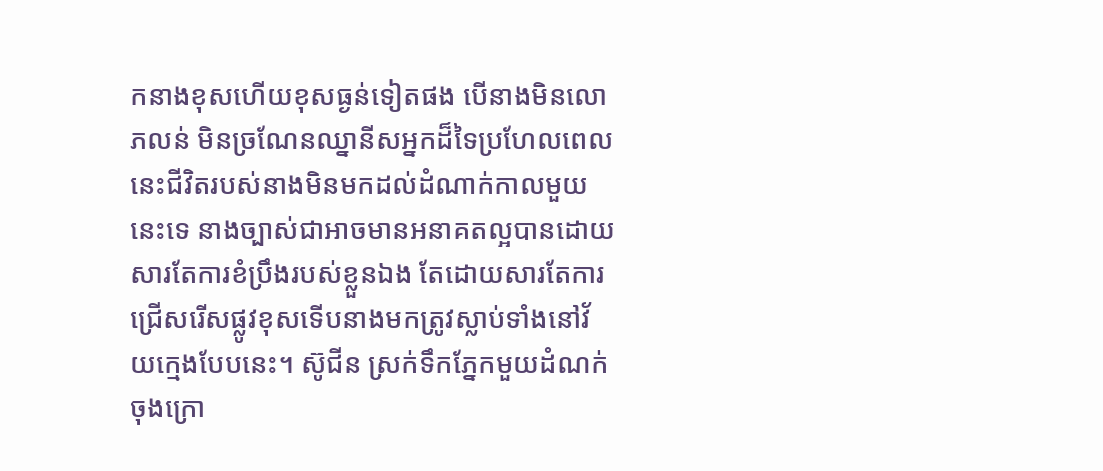កនាងខុសហើយខុសធ្ងន់ទៀតផង បើនាងមិនលោភលន់ មិនច្រណែនឈ្នានីសអ្នកដ៏ទៃប្រហែលពេលនេះជីវិតរបស់នាងមិនមកដល់ដំណាក់កាលមួយនេះទេ នាងច្បាស់ជាអាចមានអនាគតល្អបានដោយសារតែការខំប្រឹងរបស់ខ្លួនឯង តែដោយសារតែការជ្រើសរើសផ្លូវខុសទើបនាងមកត្រូវស្លាប់ទាំងនៅវ័យក្មេងបែបនេះ។ ស៊ូជីន ស្រក់ទឹកភ្នែកមួយដំណក់ចុងក្រោ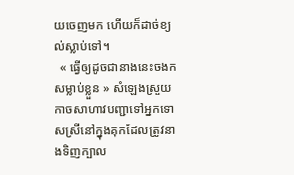យចេញមក ហើយក៏ដាច់ខ្យល់ស្លាប់ទៅ។
  « ធ្វើឲ្យដូចជានាងនេះចងកសម្លាប់ខ្លួន » សំឡេងស្រួយកាចសាហាវបញ្ជាទៅអ្នកទោសស្រីនៅក្នុងគុកដែលត្រូវនាងទិញក្បាល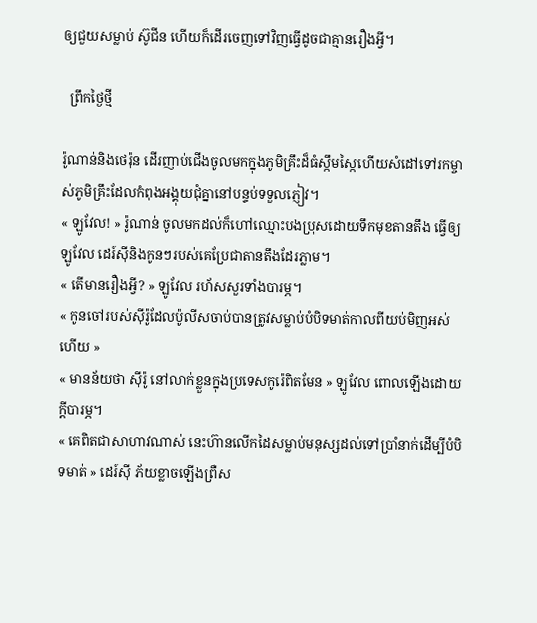ឲ្យជួយសម្លាប់ ស៊ូជីន ហើយក៏ដើរចេញទៅវិញធ្វើដូចជាគ្មានរឿងអ្វី។

  ព្រឹកថ្ងៃថ្មី

រ៉ូណាន់និងថេរ៉ុន ដើរញាប់ជើងចូលមកក្នុងភូមិគ្រឹះដ៏ធំស្កឹមស្កៃហើយសំដៅទៅរកម្ចាស់ភូមិគ្រឹះដែលកំពុងអង្គុយជុំគ្នានៅបន្ទប់ទទួលភ្ញៀវ។
« ឡូវែល! » រ៉ូណាន់ ចូលមកដល់ក៏ហៅឈ្មោះបងប្រុសដោយទឹកមុខតានតឹង ធ្វើឲ្យឡូវែល ដេរ៍ស៊ីនិងកូនៗរបស់គេប្រែជាតានតឹងដែរភ្លាម។
« តើមានរឿងអ្វី? » ឡូវែល រហ័សសួរទាំងបារម្ភ។
« កូនចៅរបស់ស៊ីរ៉ូដែលប៉ូលីសចាប់បានត្រូវសម្លាប់បំបិទមាត់កាលពីយប់មិញអស់ហើយ »
« មានន័យថា ស៊ីរ៉ូ នៅលាក់ខ្លួនក្នុងប្រទេសកូរ៉េពិតមែន » ឡូវែល ពោលឡើងដោយក្តីបារម្ភ។
« គេពិតជាសាហាវណាស់ នេះហ៊ានលើកដៃសម្លាប់មនុស្សដល់ទៅប្រាំនាក់ដើម្បីបំបិទមាត់ » ដេរ៍ស៊ី ភ័យខ្លាចឡើងព្រឺស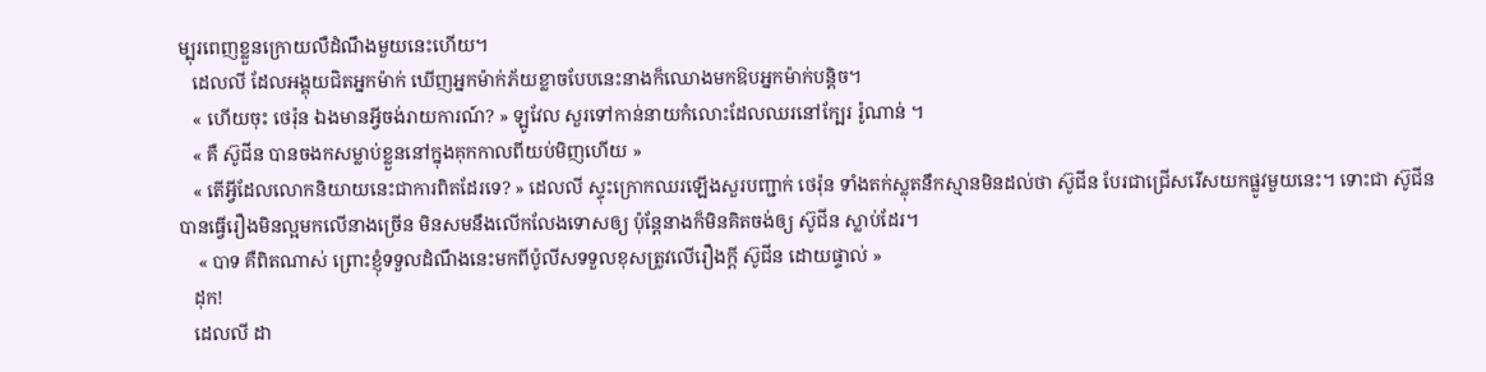ម្បុរពេញខ្លួនក្រោយលឺដំណឹងមួយនេះហើយ។
   ដេលលី ដែលអង្គុយជិតអ្នកម៉ាក់ ឃើញអ្នកម៉ាក់ភ័យខ្លាចបែបនេះនាងក៏ឈោងមកឱបអ្នកម៉ាក់បន្តិច។
   « ហើយចុះ ថេរ៉ុន ឯងមានអ្វីចង់រាយការណ៍? » ឡូវែល សួរទៅកាន់នាយកំលោះដែលឈរនៅក្បែរ រ៉ូណាន់ ។
   « គឺ ស៊ូជីន បានចងកសម្លាប់ខ្លួននៅក្នុងគុកកាលពីយប់មិញហើយ »
   « តើអ្វីដែលលោកនិយាយនេះជាការពិតដែរទេ? » ដេលលី ស្ទុះក្រោកឈរឡើងសួរបញ្ជាក់ ថេរ៉ុន ទាំងតក់ស្លុតនឹកស្មានមិនដល់ថា ស៊ូជីន បែរជាជ្រើសរើសយកផ្លូវមួយនេះ។ ទោះជា ស៊ូជីន បានធ្វើរឿងមិនល្អមកលើនាងច្រើន មិនសមនឹងលើកលែងទោសឲ្យ ប៉ុន្តែនាងក៏មិនគិតចង់ឲ្យ ស៊ូជីន ស្លាប់ដែរ។
    « បាទ គឺពិតណាស់ ព្រោះខ្ញុំទទួលដំណឹងនេះមកពីប៉ូលីសទទួលខុសត្រូវលើរឿងក្តី ស៊ូជីន ដោយផ្ទាល់ »
   ដុក!
   ដេលលី ដា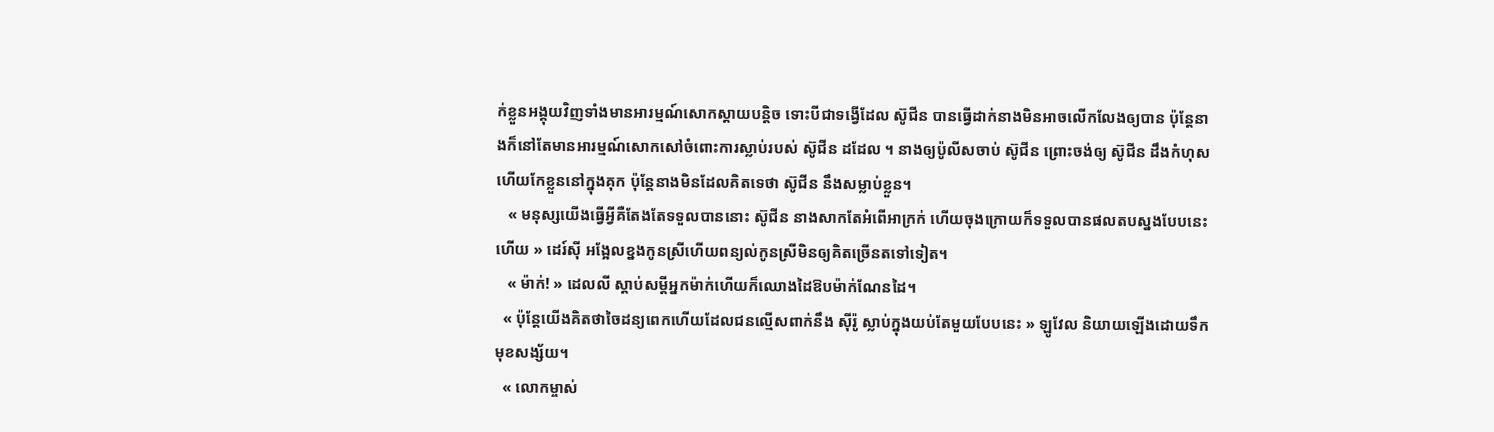ក់ខ្លួនអង្គុយវិញទាំងមានអារម្មណ៍សោកស្តាយបន្តិច ទោះបីជាទង្វើដែល ស៊ូជីន បានធ្វើដាក់នាងមិនអាចលើកលែងឲ្យបាន ប៉ុន្តែនាងក៏នៅតែមានអារម្មណ៍សោកសៅចំពោះការស្លាប់របស់ ស៊ូជីន ដដែល ។ នាងឲ្យប៉ូលីសចាប់ ស៊ូជីន ព្រោះចង់ឲ្យ ស៊ូជីន ដឹងកំហុសហើយកែខ្លួននៅក្នុងគុក ប៉ុន្តែនាងមិនដែលគិតទេថា ស៊ូជីន នឹងសម្លាប់ខ្លួន។
   « មនុស្សយើងធ្វើអ្វីគឺតែងតែទទួលបាននោះ ស៊ូជីន នាងសាកតែអំពើអាក្រក់ ហើយចុងក្រោយក៏ទទួលបានផលតបស្នងបែបនេះហើយ » ដេរ៍ស៊ី អង្អែលខ្នងកូនស្រីហើយពន្យល់កូនស្រីមិនឲ្យគិតច្រើនតទៅទៀត។
   « ម៉ាក់! » ដេលលី ស្តាប់សម្តីអ្នកម៉ាក់ហើយក៏ឈោងដៃឱបម៉ាក់ណែនដៃ។
  « ប៉ុន្តែយើងគិតថាចៃដន្យពេកហើយដែលជនល្មើសពាក់នឹង ស៊ីរ៉ូ ស្លាប់ក្នុងយប់តែមួយបែបនេះ » ឡូវែល និយាយឡើងដោយទឹកមុខសង្ស័យ។
  « លោកម្ចាស់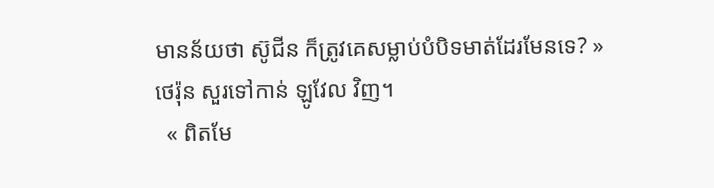មានន័យថា ស៊ូជីន ក៏ត្រូវគេសម្លាប់បំបិទមាត់ដែរមែនទេ? » ថេរ៉ុន សួរទៅកាន់ ឡូវែល វិញ។
  « ពិតមែ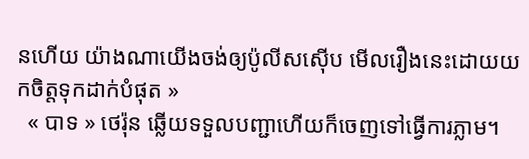នហើយ យ៉ាងណាយើងចង់ឲ្យប៉ូលីសស៊ើប មើលរឿងនេះដោយយកចិត្តទុកដាក់បំផុត »
  « បាទ » ថេរ៉ុន ឆ្លើយទទួលបញ្ជាហើយក៏ចេញទៅធ្វើការភ្លាម។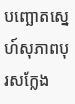បញ្ឆោតស្នេហ៍សុភាពបុរសក្លែង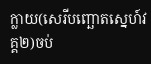ក្លាយ(សេរីបញ្ឆោតស្នេហ៍វគ្គ២)ចប់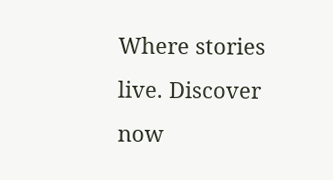Where stories live. Discover now